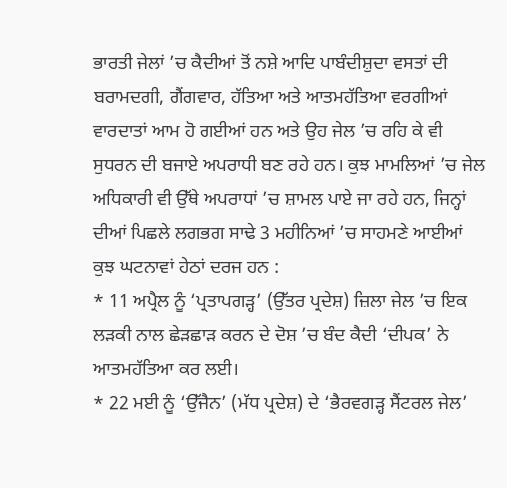ਭਾਰਤੀ ਜੇਲਾਂ ’ਚ ਕੈਦੀਆਂ ਤੋਂ ਨਸ਼ੇ ਆਦਿ ਪਾਬੰਦੀਸ਼ੁਦਾ ਵਸਤਾਂ ਦੀ ਬਰਾਮਦਗੀ, ਗੈਂਗਵਾਰ, ਹੱਤਿਆ ਅਤੇ ਆਤਮਹੱਤਿਆ ਵਰਗੀਆਂ ਵਾਰਦਾਤਾਂ ਆਮ ਹੋ ਗਈਆਂ ਹਨ ਅਤੇ ਉਹ ਜੇਲ ’ਚ ਰਹਿ ਕੇ ਵੀ ਸੁਧਰਨ ਦੀ ਬਜਾਏ ਅਪਰਾਧੀ ਬਣ ਰਹੇ ਹਨ। ਕੁਝ ਮਾਮਲਿਆਂ ’ਚ ਜੇਲ ਅਧਿਕਾਰੀ ਵੀ ਉੱਥੇ ਅਪਰਾਧਾਂ ’ਚ ਸ਼ਾਮਲ ਪਾਏ ਜਾ ਰਹੇ ਹਨ, ਜਿਨ੍ਹਾਂ ਦੀਆਂ ਪਿਛਲੇ ਲਗਭਗ ਸਾਢੇ 3 ਮਹੀਨਿਆਂ ’ਚ ਸਾਹਮਣੇ ਆਈਆਂ ਕੁਝ ਘਟਨਾਵਾਂ ਹੇਠਾਂ ਦਰਜ ਹਨ :
* 11 ਅਪ੍ਰੈਲ ਨੂੰ ‘ਪ੍ਰਤਾਪਗੜ੍ਹ’ (ਉੱਤਰ ਪ੍ਰਦੇਸ਼) ਜ਼ਿਲਾ ਜੇਲ ’ਚ ਇਕ ਲੜਕੀ ਨਾਲ ਛੇੜਛਾੜ ਕਰਨ ਦੇ ਦੋਸ਼ ’ਚ ਬੰਦ ਕੈਦੀ ‘ਦੀਪਕ’ ਨੇ ਆਤਮਹੱਤਿਆ ਕਰ ਲਈ।
* 22 ਮਈ ਨੂੰ ‘ਉੱਜੈਨ’ (ਮੱਧ ਪ੍ਰਦੇਸ਼) ਦੇ ‘ਭੈਰਵਗੜ੍ਹ ਸੈਂਟਰਲ ਜੇਲ’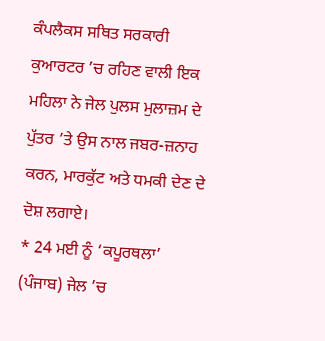ਕੰਪਲੈਕਸ ਸਥਿਤ ਸਰਕਾਰੀ ਕੁਆਰਟਰ ’ਚ ਰਹਿਣ ਵਾਲੀ ਇਕ ਮਹਿਲਾ ਨੇ ਜੇਲ ਪੁਲਸ ਮੁਲਾਜ਼ਮ ਦੇ ਪੁੱਤਰ ’ਤੇ ਉਸ ਨਾਲ ਜਬਰ-ਜ਼ਨਾਹ ਕਰਨ, ਮਾਰਕੁੱਟ ਅਤੇ ਧਮਕੀ ਦੇਣ ਦੇ ਦੋਸ਼ ਲਗਾਏ।
* 24 ਮਈ ਨੂੰ ‘ਕਪੂਰਥਲਾ’ (ਪੰਜਾਬ) ਜੇਲ ’ਚ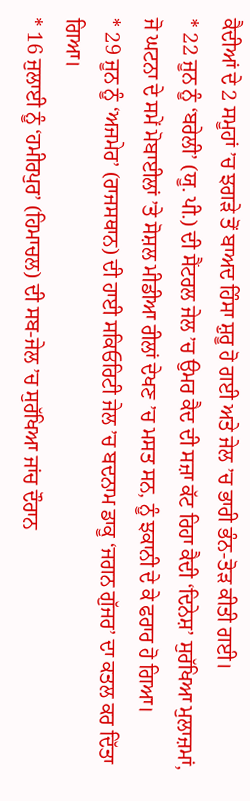ਕੈਦੀਆਂ ਦੇ 2 ਸਮੂਹਾਂ ’ਚ ਝਗੜੇ ਤੋਂ ਬਾਅਦ ਹਿੰਸਾ ਸ਼ੁਰੂ ਹੋ ਗਈ ਅਤੇ ਜੇਲ ’ਚ ਭਾਰੀ ਭੰਨ-ਤੋੜ ਕੀਤੀ ਗਈ।
* 22 ਜੂਨ ਨੂੰ ‘ਬਰੇਲੀ’ (ਯੂ. ਪੀ.) ਦੀ ਸੈਂਟਰਲ ਜੇਲ ’ਚ ਉਮਰ ਕੈਦ ਦੀ ਸਜ਼ਾ ਕੱਟ ਰਿਹਾ ਕੈਦੀ ‘ਦਿਨੇਸ਼’ ਸੁਰੱਖਿਆ ਮੁਲਾਜ਼ਮਾਂ, ਜੋ ਘਟਨਾ ਦੇ ਸਮੇਂ ਮੋਬਾਈਲਾਂ ’ਤੇ ਸੋਸ਼ਲ ਮੀਡੀਆ ਰੀਲਾਂ ਦੇਖਣ ’ਚ ਮਸਤ ਸਨ, ਨੂੰ ਝਕਾਨੀ ਦੇ ਕੇ ਫਰਾਰ ਹੋ ਗਿਆ।
* 29 ਜੂਨ ਨੂੰ ‘ਅਜਮੇਰ’ (ਰਾਜਸਥਾਨ) ਦੀ ਹਾਈ ਸਕਿਓਰਿਟੀ ਜੇਲ ’ਚ ਬਦਨਾਮ ਡਾਕੂ ‘ਜਗਨ ਗੁੱਜਰ’ ਦਾ ਕਤਲ ਕਰ ਦਿੱਤਾ ਗਿਆ।
* 16 ਜੁਲਾਈ ਨੂੰ ‘ਹਮੀਰਪੁਰ’ (ਹਿਮਾਚਲ) ਦੀ ਸਬ-ਜੇਲ ’ਚ ਸੁਰੱਖਿਆ ਜਾਂਚ ਦੌਰਾਨ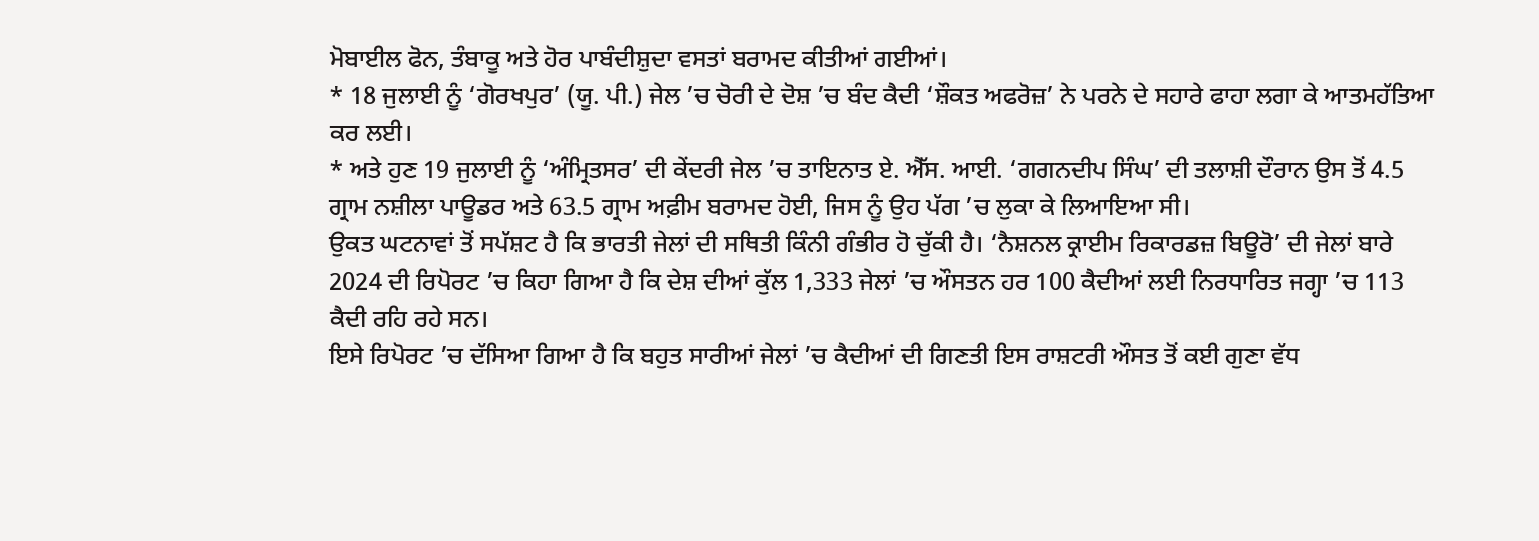ਮੋਬਾਈਲ ਫੋਨ, ਤੰਬਾਕੂ ਅਤੇ ਹੋਰ ਪਾਬੰਦੀਸ਼ੁਦਾ ਵਸਤਾਂ ਬਰਾਮਦ ਕੀਤੀਆਂ ਗਈਆਂ।
* 18 ਜੁਲਾਈ ਨੂੰ ‘ਗੋਰਖਪੁਰ’ (ਯੂ. ਪੀ.) ਜੇਲ ’ਚ ਚੋਰੀ ਦੇ ਦੋਸ਼ ’ਚ ਬੰਦ ਕੈਦੀ ‘ਸ਼ੌਕਤ ਅਫਰੋਜ਼’ ਨੇ ਪਰਨੇ ਦੇ ਸਹਾਰੇ ਫਾਹਾ ਲਗਾ ਕੇ ਆਤਮਹੱਤਿਆ ਕਰ ਲਈ।
* ਅਤੇ ਹੁਣ 19 ਜੁਲਾਈ ਨੂੰ ‘ਅੰਮ੍ਰਿਤਸਰ’ ਦੀ ਕੇਂਦਰੀ ਜੇਲ ’ਚ ਤਾਇਨਾਤ ਏ. ਐੱਸ. ਆਈ. ‘ਗਗਨਦੀਪ ਸਿੰਘ’ ਦੀ ਤਲਾਸ਼ੀ ਦੌਰਾਨ ਉਸ ਤੋਂ 4.5 ਗ੍ਰਾਮ ਨਸ਼ੀਲਾ ਪਾਊਡਰ ਅਤੇ 63.5 ਗ੍ਰਾਮ ਅਫ਼ੀਮ ਬਰਾਮਦ ਹੋਈ, ਜਿਸ ਨੂੰ ਉਹ ਪੱਗ ’ਚ ਲੁਕਾ ਕੇ ਲਿਆਇਆ ਸੀ।
ਉਕਤ ਘਟਨਾਵਾਂ ਤੋਂ ਸਪੱਸ਼ਟ ਹੈ ਕਿ ਭਾਰਤੀ ਜੇਲਾਂ ਦੀ ਸਥਿਤੀ ਕਿੰਨੀ ਗੰਭੀਰ ਹੋ ਚੁੱਕੀ ਹੈ। ‘ਨੈਸ਼ਨਲ ਕ੍ਰਾਈਮ ਰਿਕਾਰਡਜ਼ ਬਿਊਰੋ’ ਦੀ ਜੇਲਾਂ ਬਾਰੇ 2024 ਦੀ ਰਿਪੋਰਟ ’ਚ ਕਿਹਾ ਗਿਆ ਹੈ ਕਿ ਦੇਸ਼ ਦੀਆਂ ਕੁੱਲ 1,333 ਜੇਲਾਂ ’ਚ ਔਸਤਨ ਹਰ 100 ਕੈਦੀਆਂ ਲਈ ਨਿਰਧਾਰਿਤ ਜਗ੍ਹਾ ’ਚ 113 ਕੈਦੀ ਰਹਿ ਰਹੇ ਸਨ।
ਇਸੇ ਰਿਪੋਰਟ ’ਚ ਦੱਸਿਆ ਗਿਆ ਹੈ ਕਿ ਬਹੁਤ ਸਾਰੀਆਂ ਜੇਲਾਂ ’ਚ ਕੈਦੀਆਂ ਦੀ ਗਿਣਤੀ ਇਸ ਰਾਸ਼ਟਰੀ ਔਸਤ ਤੋਂ ਕਈ ਗੁਣਾ ਵੱਧ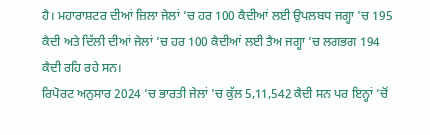ਹੈ। ਮਹਾਰਾਸ਼ਟਰ ਦੀਆਂ ਜ਼ਿਲਾ ਜੇਲਾਂ ’ਚ ਹਰ 100 ਕੈਦੀਆਂ ਲਈ ਉਪਲਬਧ ਜਗ੍ਹਾ ’ਚ 195 ਕੈਦੀ ਅਤੇ ਦਿੱਲੀ ਦੀਆਂ ਜੇਲਾਂ ’ਚ ਹਰ 100 ਕੈਦੀਆਂ ਲਈ ਤੈਅ ਜਗ੍ਹਾ ’ਚ ਲਗਭਗ 194 ਕੈਦੀ ਰਹਿ ਰਹੇ ਸਨ।
ਰਿਪੋਰਟ ਅਨੁਸਾਰ 2024 ’ਚ ਭਾਰਤੀ ਜੇਲਾਂ ’ਚ ਕੁੱਲ 5,11,542 ਕੈਦੀ ਸਨ ਪਰ ਇਨ੍ਹਾਂ ’ਚੋਂ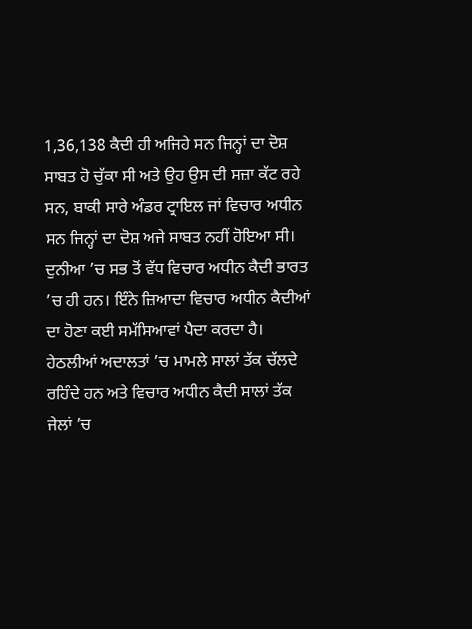1,36,138 ਕੈਦੀ ਹੀ ਅਜਿਹੇ ਸਨ ਜਿਨ੍ਹਾਂ ਦਾ ਦੋਸ਼ ਸਾਬਤ ਹੋ ਚੁੱਕਾ ਸੀ ਅਤੇ ਉਹ ਉਸ ਦੀ ਸਜ਼ਾ ਕੱਟ ਰਹੇ ਸਨ, ਬਾਕੀ ਸਾਰੇ ਅੰਡਰ ਟ੍ਰਾਇਲ ਜਾਂ ਵਿਚਾਰ ਅਧੀਨ ਸਨ ਜਿਨ੍ਹਾਂ ਦਾ ਦੋਸ਼ ਅਜੇ ਸਾਬਤ ਨਹੀਂ ਹੋਇਆ ਸੀ।
ਦੁਨੀਆ ’ਚ ਸਭ ਤੋਂ ਵੱਧ ਵਿਚਾਰ ਅਧੀਨ ਕੈਦੀ ਭਾਰਤ ’ਚ ਹੀ ਹਨ। ਇੰਨੇ ਜ਼ਿਆਦਾ ਵਿਚਾਰ ਅਧੀਨ ਕੈਦੀਆਂ ਦਾ ਹੋਣਾ ਕਈ ਸਮੱਸਿਆਵਾਂ ਪੈਦਾ ਕਰਦਾ ਹੈ। ਹੇਠਲੀਆਂ ਅਦਾਲਤਾਂ ’ਚ ਮਾਮਲੇ ਸਾਲਾਂ ਤੱਕ ਚੱਲਦੇ ਰਹਿੰਦੇ ਹਨ ਅਤੇ ਵਿਚਾਰ ਅਧੀਨ ਕੈਦੀ ਸਾਲਾਂ ਤੱਕ ਜੇਲਾਂ ’ਚ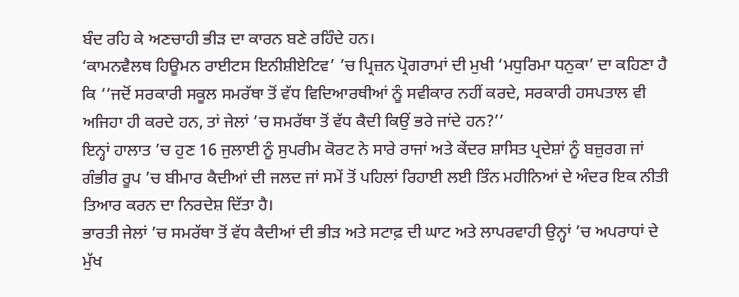ਬੰਦ ਰਹਿ ਕੇ ਅਣਚਾਹੀ ਭੀੜ ਦਾ ਕਾਰਨ ਬਣੇ ਰਹਿੰਦੇ ਹਨ।
‘ਕਾਮਨਵੈਲਥ ਹਿਊਮਨ ਰਾਈਟਸ ਇਨੀਸ਼ੀਏਟਿਵ’ ’ਚ ਪ੍ਰਿਜ਼ਨ ਪ੍ਰੋਗਰਾਮਾਂ ਦੀ ਮੁਖੀ ‘ਮਧੁਰਿਮਾ ਧਨੁਕਾ’ ਦਾ ਕਹਿਣਾ ਹੈ ਕਿ ‘‘ਜਦੋਂ ਸਰਕਾਰੀ ਸਕੂਲ ਸਮਰੱਥਾ ਤੋਂ ਵੱਧ ਵਿਦਿਆਰਥੀਆਂ ਨੂੰ ਸਵੀਕਾਰ ਨਹੀਂ ਕਰਦੇ, ਸਰਕਾਰੀ ਹਸਪਤਾਲ ਵੀ ਅਜਿਹਾ ਹੀ ਕਰਦੇ ਹਨ, ਤਾਂ ਜੇਲਾਂ ’ਚ ਸਮਰੱਥਾ ਤੋਂ ਵੱਧ ਕੈਦੀ ਕਿਉਂ ਭਰੇ ਜਾਂਦੇ ਹਨ?’’
ਇਨ੍ਹਾਂ ਹਾਲਾਤ ’ਚ ਹੁਣ 16 ਜੁਲਾਈ ਨੂੰ ਸੁਪਰੀਮ ਕੋਰਟ ਨੇ ਸਾਰੇ ਰਾਜਾਂ ਅਤੇ ਕੇਂਦਰ ਸ਼ਾਸਿਤ ਪ੍ਰਦੇਸ਼ਾਂ ਨੂੰ ਬਜ਼ੁਰਗ ਜਾਂ ਗੰਭੀਰ ਰੂਪ ’ਚ ਬੀਮਾਰ ਕੈਦੀਆਂ ਦੀ ਜਲਦ ਜਾਂ ਸਮੇਂ ਤੋਂ ਪਹਿਲਾਂ ਰਿਹਾਈ ਲਈ ਤਿੰਨ ਮਹੀਨਿਆਂ ਦੇ ਅੰਦਰ ਇਕ ਨੀਤੀ ਤਿਆਰ ਕਰਨ ਦਾ ਨਿਰਦੇਸ਼ ਦਿੱਤਾ ਹੈ।
ਭਾਰਤੀ ਜੇਲਾਂ ’ਚ ਸਮਰੱਥਾ ਤੋਂ ਵੱਧ ਕੈਦੀਆਂ ਦੀ ਭੀੜ ਅਤੇ ਸਟਾਫ਼ ਦੀ ਘਾਟ ਅਤੇ ਲਾਪਰਵਾਹੀ ਉਨ੍ਹਾਂ ’ਚ ਅਪਰਾਧਾਂ ਦੇ ਮੁੱਖ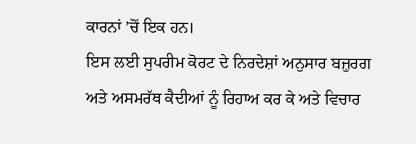ਕਾਰਨਾਂ ’ਚੋਂ ਇਕ ਹਨ।
ਇਸ ਲਈ ਸੁਪਰੀਮ ਕੋਰਟ ਦੇ ਨਿਰਦੇਸ਼ਾਂ ਅਨੁਸਾਰ ਬਜ਼ੁਰਗ ਅਤੇ ਅਸਮਰੱਥ ਕੈਦੀਆਂ ਨੂੰ ਰਿਹਾਅ ਕਰ ਕੇ ਅਤੇ ਵਿਚਾਰ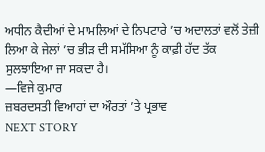ਅਧੀਨ ਕੈਦੀਆਂ ਦੇ ਮਾਮਲਿਆਂ ਦੇ ਨਿਪਟਾਰੇ ’ਚ ਅਦਾਲਤਾਂ ਵਲੋਂ ਤੇਜ਼ੀ ਲਿਆ ਕੇ ਜੇਲਾਂ ’ਚ ਭੀੜ ਦੀ ਸਮੱਸਿਆ ਨੂੰ ਕਾਫ਼ੀ ਹੱਦ ਤੱਕ ਸੁਲਝਾਇਆ ਜਾ ਸਕਦਾ ਹੈ।
—ਵਿਜੇ ਕੁਮਾਰ
ਜ਼ਬਰਦਸਤੀ ਵਿਆਹਾਂ ਦਾ ਔਰਤਾਂ ’ਤੇ ਪ੍ਰਭਾਵ
NEXT STORY